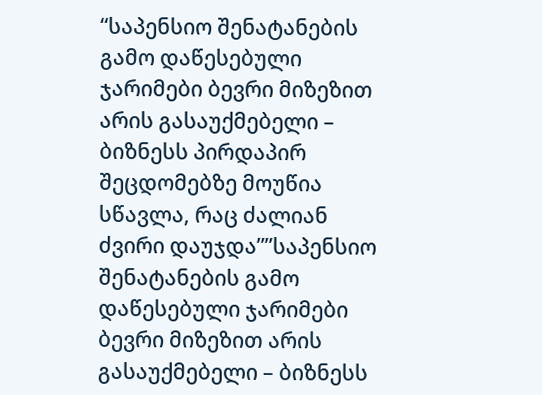“საპენსიო შენატანების გამო დაწესებული ჯარიმები ბევრი მიზეზით არის გასაუქმებელი – ბიზნესს პირდაპირ შეცდომებზე მოუწია სწავლა, რაც ძალიან ძვირი დაუჯდა””საპენსიო შენატანების გამო დაწესებული ჯარიმები ბევრი მიზეზით არის გასაუქმებელი – ბიზნესს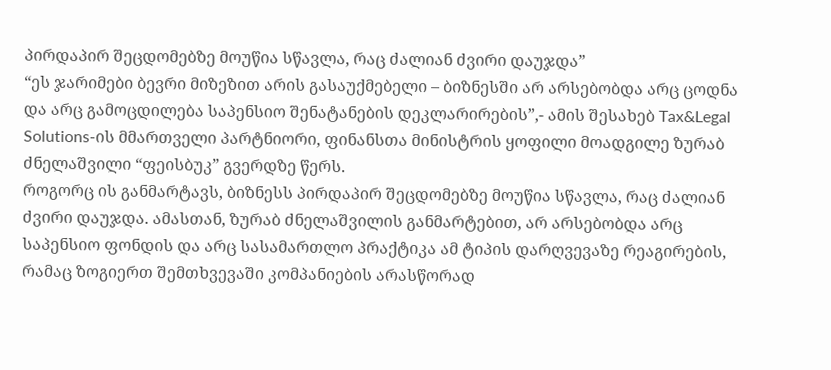პირდაპირ შეცდომებზე მოუწია სწავლა, რაც ძალიან ძვირი დაუჯდა”
“ეს ჯარიმები ბევრი მიზეზით არის გასაუქმებელი – ბიზნესში არ არსებობდა არც ცოდნა და არც გამოცდილება საპენსიო შენატანების დეკლარირების”,- ამის შესახებ Tax&Legal Solutions-ის მმართველი პარტნიორი, ფინანსთა მინისტრის ყოფილი მოადგილე ზურაბ ძნელაშვილი “ფეისბუკ” გვერდზე წერს.
როგორც ის განმარტავს, ბიზნესს პირდაპირ შეცდომებზე მოუწია სწავლა, რაც ძალიან ძვირი დაუჯდა. ამასთან, ზურაბ ძნელაშვილის განმარტებით, არ არსებობდა არც საპენსიო ფონდის და არც სასამართლო პრაქტიკა ამ ტიპის დარღვევაზე რეაგირების, რამაც ზოგიერთ შემთხვევაში კომპანიების არასწორად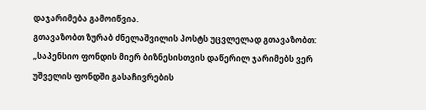დაჯარიმება გამოიწვია.
გთავაზობთ ზურაბ ძნელაშვილის პოსტს უცვლელად გთავაზობთ:
„საპენსიო ფონდის მიერ ბიზნესისთვის დაწერილ ჯარიმებს ვერ უშველის ფონდში გასაჩივრების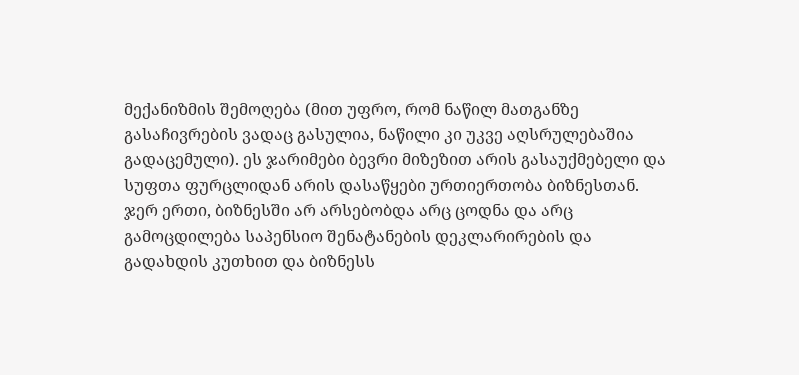მექანიზმის შემოღება (მით უფრო, რომ ნაწილ მათგანზე გასაჩივრების ვადაც გასულია, ნაწილი კი უკვე აღსრულებაშია გადაცემული). ეს ჯარიმები ბევრი მიზეზით არის გასაუქმებელი და სუფთა ფურცლიდან არის დასაწყები ურთიერთობა ბიზნესთან.
ჯერ ერთი, ბიზნესში არ არსებობდა არც ცოდნა და არც გამოცდილება საპენსიო შენატანების დეკლარირების და გადახდის კუთხით და ბიზნესს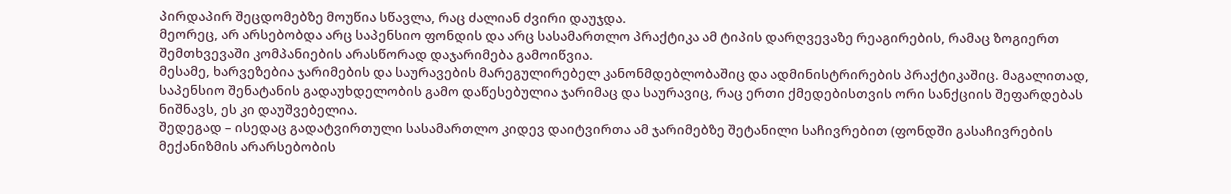პირდაპირ შეცდომებზე მოუწია სწავლა, რაც ძალიან ძვირი დაუჯდა.
მეორეც, არ არსებობდა არც საპენსიო ფონდის და არც სასამართლო პრაქტიკა ამ ტიპის დარღვევაზე რეაგირების, რამაც ზოგიერთ შემთხვევაში კომპანიების არასწორად დაჯარიმება გამოიწვია.
მესამე, ხარვეზებია ჯარიმების და საურავების მარეგულირებელ კანონმდებლობაშიც და ადმინისტრირების პრაქტიკაშიც. მაგალითად, საპენსიო შენატანის გადაუხდელობის გამო დაწესებულია ჯარიმაც და საურავიც, რაც ერთი ქმედებისთვის ორი სანქციის შეფარდებას ნიშნავს, ეს კი დაუშვებელია.
შედეგად – ისედაც გადატვირთული სასამართლო კიდევ დაიტვირთა ამ ჯარიმებზე შეტანილი საჩივრებით (ფონდში გასაჩივრების მექანიზმის არარსებობის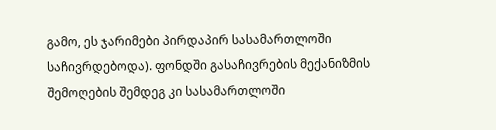გამო, ეს ჯარიმები პირდაპირ სასამართლოში საჩივრდებოდა). ფონდში გასაჩივრების მექანიზმის შემოღების შემდეგ კი სასამართლოში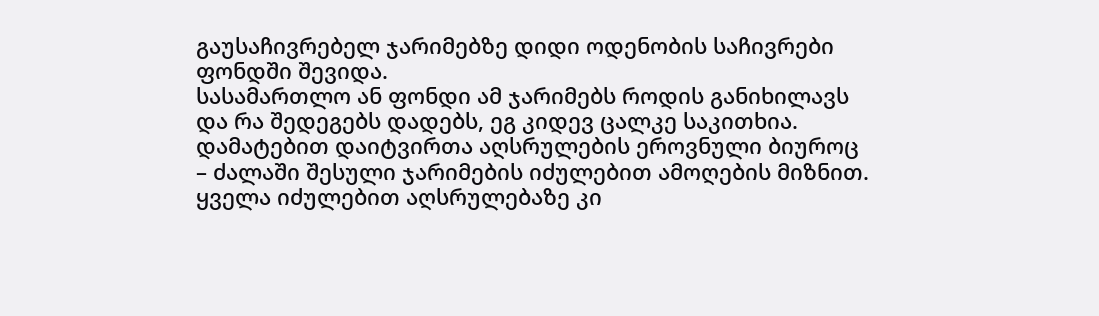გაუსაჩივრებელ ჯარიმებზე დიდი ოდენობის საჩივრები ფონდში შევიდა.
სასამართლო ან ფონდი ამ ჯარიმებს როდის განიხილავს და რა შედეგებს დადებს, ეგ კიდევ ცალკე საკითხია.
დამატებით დაიტვირთა აღსრულების ეროვნული ბიუროც – ძალაში შესული ჯარიმების იძულებით ამოღების მიზნით. ყველა იძულებით აღსრულებაზე კი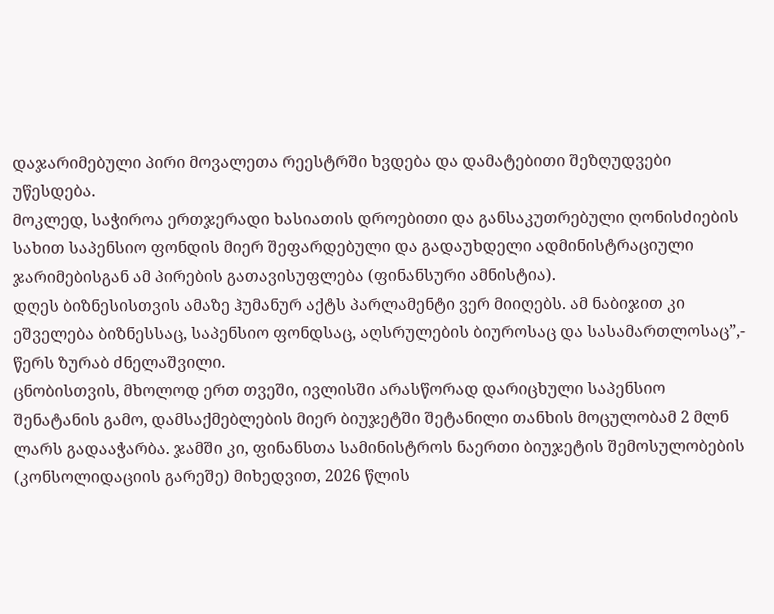დაჯარიმებული პირი მოვალეთა რეესტრში ხვდება და დამატებითი შეზღუდვები უწესდება.
მოკლედ, საჭიროა ერთჯერადი ხასიათის დროებითი და განსაკუთრებული ღონისძიების სახით საპენსიო ფონდის მიერ შეფარდებული და გადაუხდელი ადმინისტრაციული ჯარიმებისგან ამ პირების გათავისუფლება (ფინანსური ამნისტია).
დღეს ბიზნესისთვის ამაზე ჰუმანურ აქტს პარლამენტი ვერ მიიღებს. ამ ნაბიჯით კი ეშველება ბიზნესსაც, საპენსიო ფონდსაც, აღსრულების ბიუროსაც და სასამართლოსაც”,- წერს ზურაბ ძნელაშვილი.
ცნობისთვის, მხოლოდ ერთ თვეში, ივლისში არასწორად დარიცხული საპენსიო შენატანის გამო, დამსაქმებლების მიერ ბიუჯეტში შეტანილი თანხის მოცულობამ 2 მლნ ლარს გადააჭარბა. ჯამში კი, ფინანსთა სამინისტროს ნაერთი ბიუჯეტის შემოსულობების (კონსოლიდაციის გარეშე) მიხედვით, 2026 წლის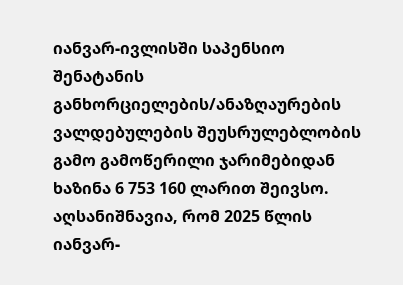იანვარ-ივლისში საპენსიო შენატანის განხორციელების/ანაზღაურების ვალდებულების შეუსრულებლობის გამო გამოწერილი ჯარიმებიდან ხაზინა 6 753 160 ლარით შეივსო.
აღსანიშნავია, რომ 2025 წლის იანვარ-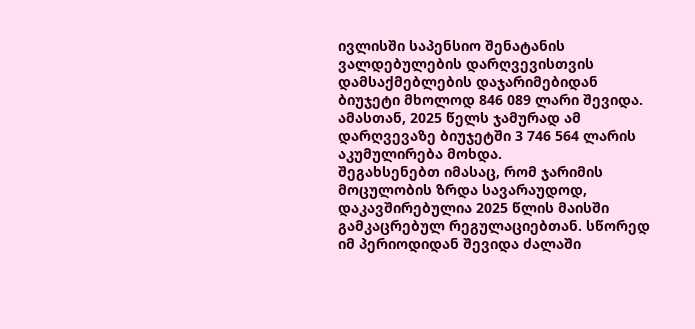ივლისში საპენსიო შენატანის ვალდებულების დარღვევისთვის დამსაქმებლების დაჯარიმებიდან ბიუჯეტი მხოლოდ 846 089 ლარი შევიდა. ამასთან, 2025 წელს ჯამურად ამ დარღვევაზე ბიუჯეტში 3 746 564 ლარის აკუმულირება მოხდა.
შეგახსენებთ იმასაც, რომ ჯარიმის მოცულობის ზრდა სავარაუდოდ, დაკავშირებულია 2025 წლის მაისში გამკაცრებულ რეგულაციებთან. სწორედ იმ პერიოდიდან შევიდა ძალაში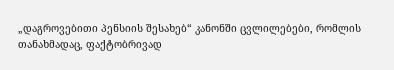„დაგროვებითი პენსიის შესახებ“ კანონში ცვლილებები, რომლის თანახმადაც, ფაქტობრივად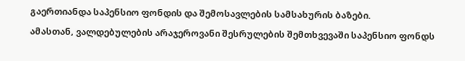გაერთიანდა საპენსიო ფონდის და შემოსავლების სამსახურის ბაზები.
ამასთან, ვალდებულების არაჯეროვანი შესრულების შემთხვევაში საპენსიო ფონდს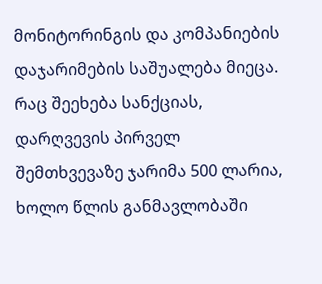მონიტორინგის და კომპანიების დაჯარიმების საშუალება მიეცა.
რაც შეეხება სანქციას, დარღვევის პირველ შემთხვევაზე ჯარიმა 500 ლარია, ხოლო წლის განმავლობაში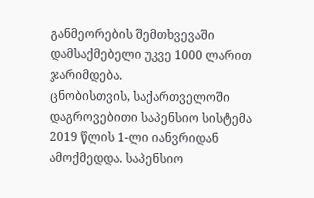განმეორების შემთხვევაში დამსაქმებელი უკვე 1000 ლარით ჯარიმდება.
ცნობისთვის, საქართველოში დაგროვებითი საპენსიო სისტემა 2019 წლის 1-ლი იანვრიდან ამოქმედდა. საპენსიო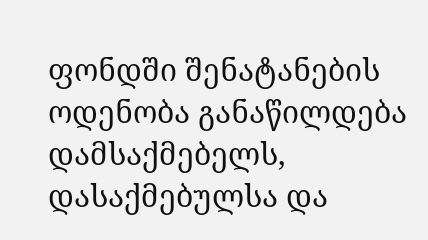ფონდში შენატანების ოდენობა განაწილდება დამსაქმებელს, დასაქმებულსა და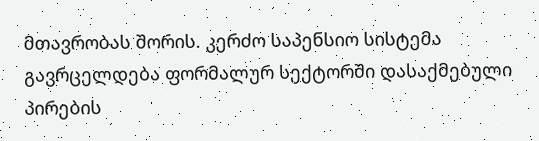მთავრობას შორის. კერძო საპენსიო სისტემა გავრცელდება ფორმალურ სექტორში დასაქმებული პირების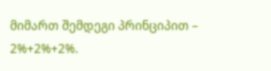მიმართ შემდეგი პრინციპით – 2%+2%+2%.